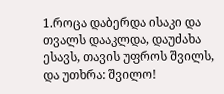1.როცა დაბერდა ისაკი და თვალს დააკლდა, დაუძახა ესავს, თავის უფროს შვილს, და უთხრა: შვილო!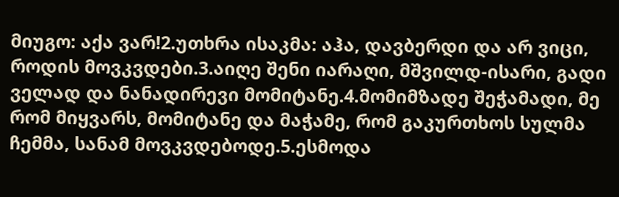მიუგო: აქა ვარ!2.უთხრა ისაკმა: აჰა, დავბერდი და არ ვიცი, როდის მოვკვდები.3.აიღე შენი იარაღი, მშვილდ-ისარი, გადი ველად და ნანადირევი მომიტანე.4.მომიმზადე შეჭამადი, მე რომ მიყვარს, მომიტანე და მაჭამე, რომ გაკურთხოს სულმა ჩემმა, სანამ მოვკვდებოდე.5.ესმოდა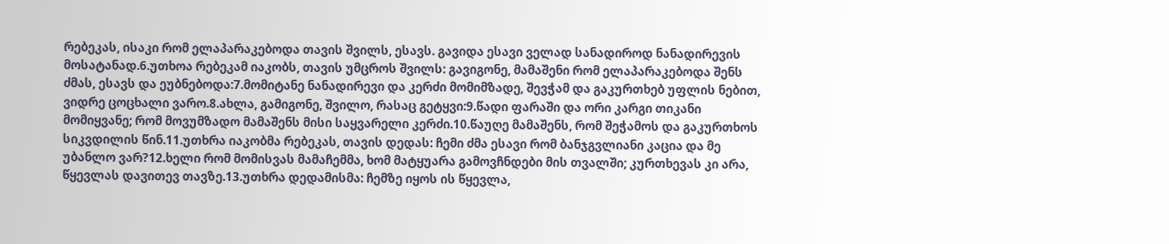რებეკას, ისაკი რომ ელაპარაკებოდა თავის შვილს, ესავს. გავიდა ესავი ველად სანადიროდ ნანადირევის მოსატანად.6.უთხოა რებეკამ იაკობს, თავის უმცროს შვილს: გავიგონე, მამაშენი რომ ელაპარაკებოდა შენს ძმას, ესავს და ეუბნებოდა:7.მომიტანე ნანადირევი და კერძი მომიმზადე, შევჭამ და გაკურთხებ უფლის ნებით, ვიდრე ცოცხალი ვარო.8.ახლა, გამიგონე, შვილო, რასაც გეტყვი:9.წადი ფარაში და ორი კარგი თიკანი მომიყვანე; რომ მოვუმზადო მამაშენს მისი საყვარელი კერძი.10.წაუღე მამაშენს, რომ შეჭამოს და გაკურთხოს სიკვდილის წინ.11.უთხრა იაკობმა რებეკას, თავის დედას: ჩემი ძმა ესავი რომ ბანჯგვლიანი კაცია და მე უბანლო ვარ?12.ხელი რომ მომისვას მამაჩემმა, ხომ მატყუარა გამოვჩნდები მის თვალში; კურთხევას კი არა, წყევლას დავითევ თავზე.13.უთხრა დედამისმა: ჩემზე იყოს ის წყევლა,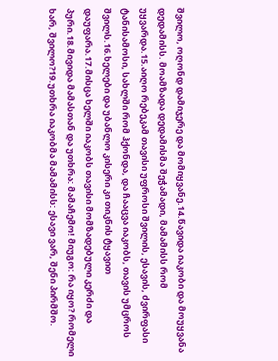შვილო, ოღონდ დამიჯერე და მომიყვანე.14.წავიდა იაკობი და მოუყვანა დედამისს. მოამზადა დედამისმა შეჭამადი, მამამისს რომ უყვარდა.15.აიღო რებეკამ თავისი უფროსი შვილის, ესავის, ძვირფასი ტანისამოსი, სახლში რომ ჰქონდა, და ჩააცვა იაკობს, თავის უმცროს შვილს.16.ხელები და უბანლო კისერი კი თიკნის ტყავით დაუფარა.17.მისცა ხელში იაკობს თავისი მომზადებული კერძი და პური.18.მივიდა მამასთან და უთხრა: მამაჩემო! მიუგო: რა იყო? რომელი ხარ, შვილო?19.უთხრა იაკობმა მამამისს: ესავი ვარ, შენი პირმშო.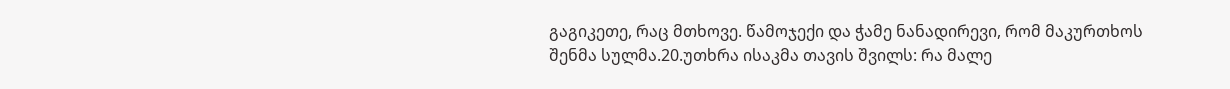გაგიკეთე, რაც მთხოვე. წამოჯექი და ჭამე ნანადირევი, რომ მაკურთხოს შენმა სულმა.20.უთხრა ისაკმა თავის შვილს: რა მალე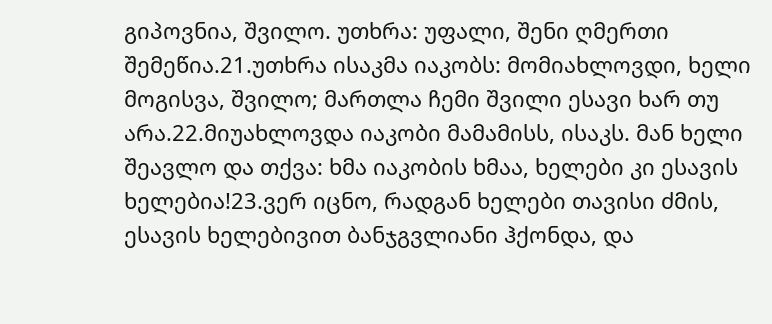გიპოვნია, შვილო. უთხრა: უფალი, შენი ღმერთი შემეწია.21.უთხრა ისაკმა იაკობს: მომიახლოვდი, ხელი მოგისვა, შვილო; მართლა ჩემი შვილი ესავი ხარ თუ არა.22.მიუახლოვდა იაკობი მამამისს, ისაკს. მან ხელი შეავლო და თქვა: ხმა იაკობის ხმაა, ხელები კი ესავის ხელებია!23.ვერ იცნო, რადგან ხელები თავისი ძმის, ესავის ხელებივით ბანჯგვლიანი ჰქონდა, და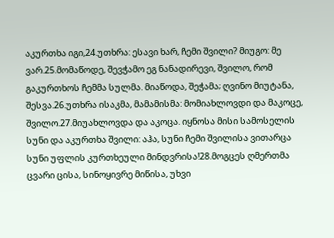აკურთხა იგი,24.უთხრა: ესავი ხარ, ჩემი შვილი? მიუგო: მე ვარ.25.მომაწოდე, შევჭამო ეგ ნანადირევი, შვილო, რომ გაკურთხოს ჩემმა სულმა. მიაწოდა, შეჭამა; ღვინო მიუტანა, შესვა.26.უთხრა ისაკმა, მამამისმა: მომიახლოვდი და მაკოცე, შვილო.27.მიუახლოვდა და აკოცა. იყნოსა მისი სამოსელის სუნი და აკურთხა შვილი: აჰა, სუნი ჩემი შვილისა ვითარცა სუნი უფლის კურთხეული მინდვრისა!28.მოგცეს ღმერთმა ცვარი ცისა, სინოყივრე მიწისა, უხვი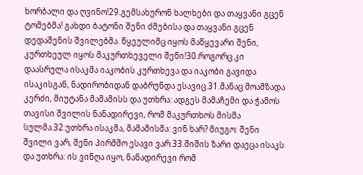ხორბალი და ღვინო!29.გემსახურონ ხალხები და თაყვანი გცენ ტომებმა! გახდი ბატონი შენი ძმებისა და თაყვანი გცენ დედაშენის შვილებმა. წყეულიმც იყოს მაწყევარი შენი, კურთხეულ იყოს მაკურთხეველი შენი!30.როგორც კი დაასრულა ისაკმა იაკობის კურთხევა და იაკობი გავიდა ისაკისგან, ნადირობიდან დაბრუნდა ესავიც.31.მანაც მოამზადა კერძი, მიუტანა მამამისს და უთხრა: ადგეს მამაჩემი და ჭამოს თავისი შვილის ნანადირევი, რომ მაკურთხოს მისმა სულმა.32.უთხრა ისაკმა, მამამისმა: ვინ ხარ? მიუგო: შენი შვილი ვარ, შენი პირმშო ესავი ვარ.33.შიშის ზარი დაეცა ისაკს და უთხრა: ის ვინღა იყო, ნანადირევი რომ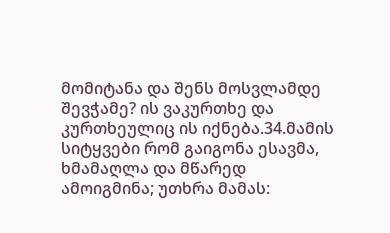მომიტანა და შენს მოსვლამდე შევჭამე? ის ვაკურთხე და კურთხეულიც ის იქნება.34.მამის სიტყვები რომ გაიგონა ესავმა, ხმამაღლა და მწარედ ამოიგმინა; უთხრა მამას: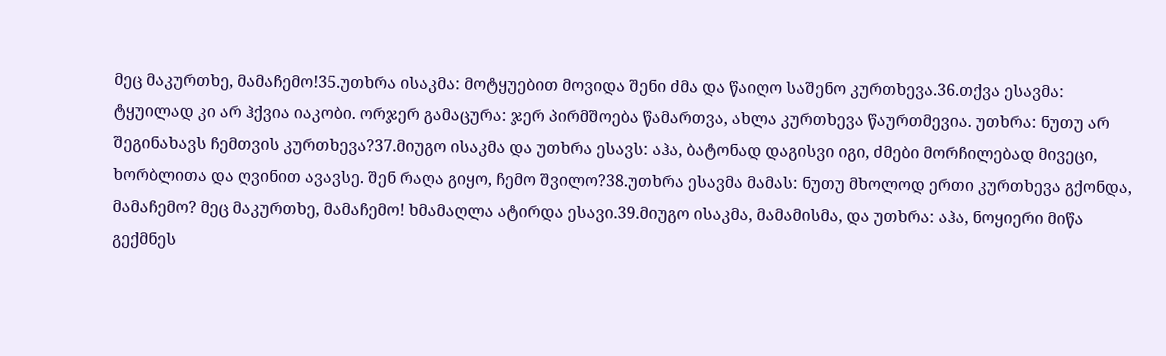მეც მაკურთხე, მამაჩემო!35.უთხრა ისაკმა: მოტყუებით მოვიდა შენი ძმა და წაიღო საშენო კურთხევა.36.თქვა ესავმა: ტყუილად კი არ ჰქვია იაკობი. ორჯერ გამაცურა: ჯერ პირმშოება წამართვა, ახლა კურთხევა წაურთმევია. უთხრა: ნუთუ არ შეგინახავს ჩემთვის კურთხევა?37.მიუგო ისაკმა და უთხრა ესავს: აჰა, ბატონად დაგისვი იგი, ძმები მორჩილებად მივეცი, ხორბლითა და ღვინით ავავსე. შენ რაღა გიყო, ჩემო შვილო?38.უთხრა ესავმა მამას: ნუთუ მხოლოდ ერთი კურთხევა გქონდა, მამაჩემო? მეც მაკურთხე, მამაჩემო! ხმამაღლა ატირდა ესავი.39.მიუგო ისაკმა, მამამისმა, და უთხრა: აჰა, ნოყიერი მიწა გექმნეს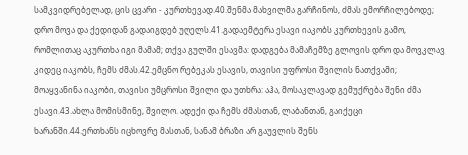სამკვიდრებელად, ცის ცვარი - კურთხევად.40.შენმა მახვილმა გარჩინოს, ძმას ემორჩილებოდე; დრო მოვა და ქედიდან გადაიგდებ უღელს.41.გადაემტერა ესავი იაკობს კურთხევის გამო, რომლითაც აკურთხა იგი მამამ; თქვა გულში ესავმა: დადგება მამაჩემზე გლოვის დრო და მოვკლავ კიდეც იაკობს, ჩემს ძმას.42.ემცნო რებეკას ესავის, თავისი უფროსი შვილის ნათქვამი; მოაყვანინა იაკობი, თავისი უმცროსი შვილი და უთხრა: აჰა, მოსაკლავად გემუქრება შენი ძმა ესავი.43.ახლა მომისმინე, შვილო. ადექი და ჩემს ძმასთან, ლაბანთან, გაიქეცი ხარანში.44.ერთხანს იცხოვრე მასთან, სანამ ბრაზი არ გაუვლის შენს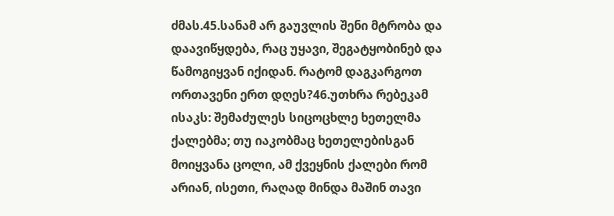ძმას.45.სანამ არ გაუვლის შენი მტრობა და დაავიწყდება, რაც უყავი, შეგატყობინებ და წამოგიყვან იქიდან. რატომ დაგკარგოთ ორთავენი ერთ დღეს?46.უთხრა რებეკამ ისაკს: შემაძულეს სიცოცხლე ხეთელმა ქალებმა; თუ იაკობმაც ხეთელებისგან მოიყვანა ცოლი, ამ ქვეყნის ქალები რომ არიან, ისეთი, რაღად მინდა მაშინ თავი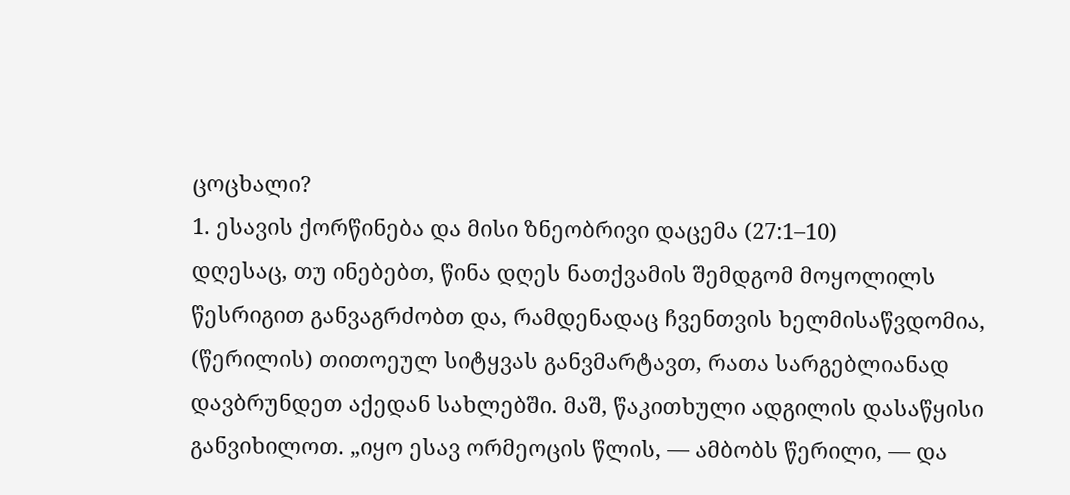ცოცხალი?
1. ესავის ქორწინება და მისი ზნეობრივი დაცემა (27:1–10)
დღესაც, თუ ინებებთ, წინა დღეს ნათქვამის შემდგომ მოყოლილს წესრიგით განვაგრძობთ და, რამდენადაც ჩვენთვის ხელმისაწვდომია, (წერილის) თითოეულ სიტყვას განვმარტავთ, რათა სარგებლიანად დავბრუნდეთ აქედან სახლებში. მაშ, წაკითხული ადგილის დასაწყისი განვიხილოთ. „იყო ესავ ორმეოცის წლის, — ამბობს წერილი, — და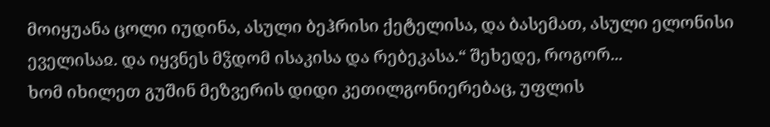მოიყუანა ცოლი იუდინა, ასული ბეჰრისი ქეტელისა, და ბასემათ, ასული ელონისი ეველისაჲ. და იყვნეს მჴდომ ისაკისა და რებეკასა.“ შეხედე, როგორ...
ხომ იხილეთ გუშინ მეზვერის დიდი კეთილგონიერებაც, უფლის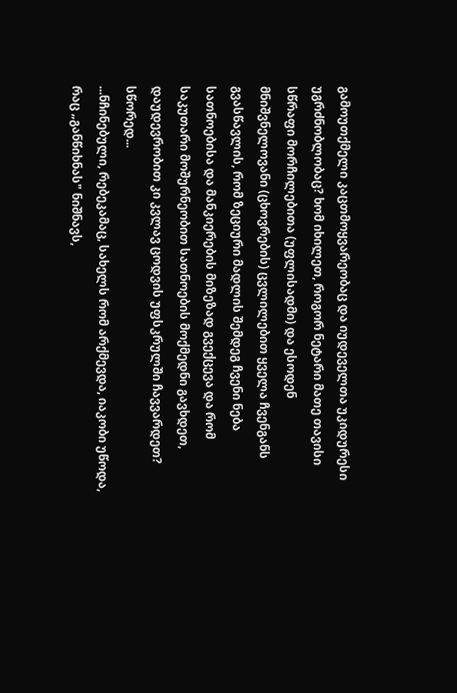გამოუთქმელი კაცთმოყვარეობაც და იუდეველთა უკიდურესი უგრძნობლობაც? ხომ იხილეთ, როგორ ნეტარი მათე თავისი სწრაფი მორჩილებითა (უფლისადმი) და ესოდენ მნიშვნელოვანი (ცხოვრების) ცვლილებით ყველა ჩვენგანს გვასწავლის, რომ ზეციური მადლის შემდეგ ჩვენი ნება სათნოებისა და მანკიერების მიზეზად გვექცევა და რომ საკუთარი მოშურნეობით სათნოების მოქმედნი გავხდეთ, დაუდევრობით კი კვლავ ცოდვის უფსკრულში ჩავვარდეთ? სწორედ...
...ნჩინებული, რებეკამაც, სახელს რომ არქმევდა, იაკობი უწოდა, რაც „განწიხნას" ნიშნავს,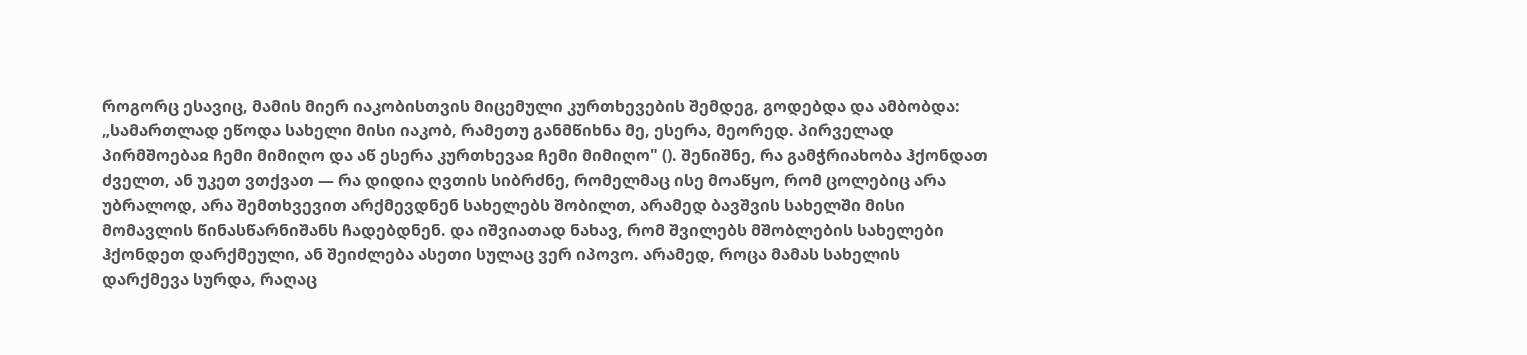როგორც ესავიც, მამის მიერ იაკობისთვის მიცემული კურთხევების შემდეგ, გოდებდა და ამბობდა: „სამართლად ეწოდა სახელი მისი იაკობ, რამეთუ განმწიხნა მე, ესერა, მეორედ. პირველად პირმშოებაჲ ჩემი მიმიღო და აწ ესერა კურთხევაჲ ჩემი მიმიღო" (). შენიშნე, რა გამჭრიახობა ჰქონდათ ძველთ, ან უკეთ ვთქვათ — რა დიდია ღვთის სიბრძნე, რომელმაც ისე მოაწყო, რომ ცოლებიც არა უბრალოდ, არა შემთხვევით არქმევდნენ სახელებს შობილთ, არამედ ბავშვის სახელში მისი მომავლის წინასწარნიშანს ჩადებდნენ. და იშვიათად ნახავ, რომ შვილებს მშობლების სახელები ჰქონდეთ დარქმეული, ან შეიძლება ასეთი სულაც ვერ იპოვო. არამედ, როცა მამას სახელის დარქმევა სურდა, რაღაც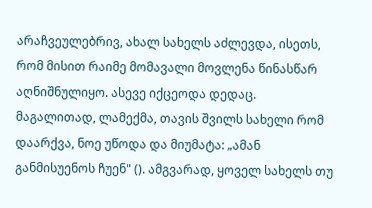არაჩვეულებრივ, ახალ სახელს აძლევდა, ისეთს, რომ მისით რაიმე მომავალი მოვლენა წინასწარ აღნიშნულიყო. ასევე იქცეოდა დედაც. მაგალითად, ლამექმა, თავის შვილს სახელი რომ დაარქვა, ნოე უწოდა და მიუმატა: „ამან განმისუენოს ჩუენ" (). ამგვარად, ყოველ სახელს თუ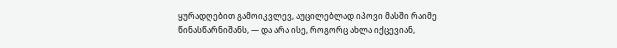ყურადღებით გამოიკვლევ, აუცილებლად იპოვი მასში რაიმე წინასწარნიშანს, — და არა ისე, როგორც ახლა იქცევიან,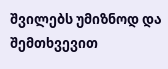შვილებს უმიზნოდ და შემთხვევით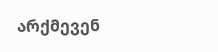არქმევენ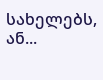სახელებს, ან...